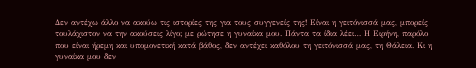Δεν αντέχω άλλο να ακούω τις ιστορίες της για τους συγγενείς της! Είναι η γειτόνισσά μας, μπορείς τουλάχιστον να την ακούσεις λίγο; με ρώτησε η γυναίκα μου. Πάντα τα ίδια λέει… Η Ειρήνη, παρόλο που είναι ήρεμη και υπομονετική κατά βάθος, δεν αντέχει καθόλου τη γειτόνισσά μας, τη Θάλεια. Κι η γυναίκα μου δεν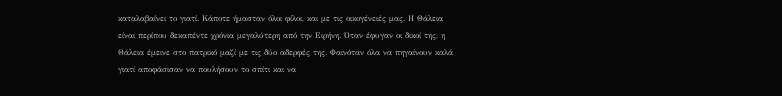καταλαβαίνει το γιατί. Κάποτε ήμασταν όλοι φίλοι, και με τις οικογένειές μας. Η Θάλεια είναι περίπου δεκαπέντε χρόνια μεγαλύτερη από την Ειρήνη. Όταν έφυγαν οι δικοί της, η Θάλεια έμεινε στο πατρικό μαζί με τις δύο αδερφές της. Φαινόταν όλα να πηγαίνουν καλά γιατί αποφάσισαν να πουλήσουν το σπίτι και να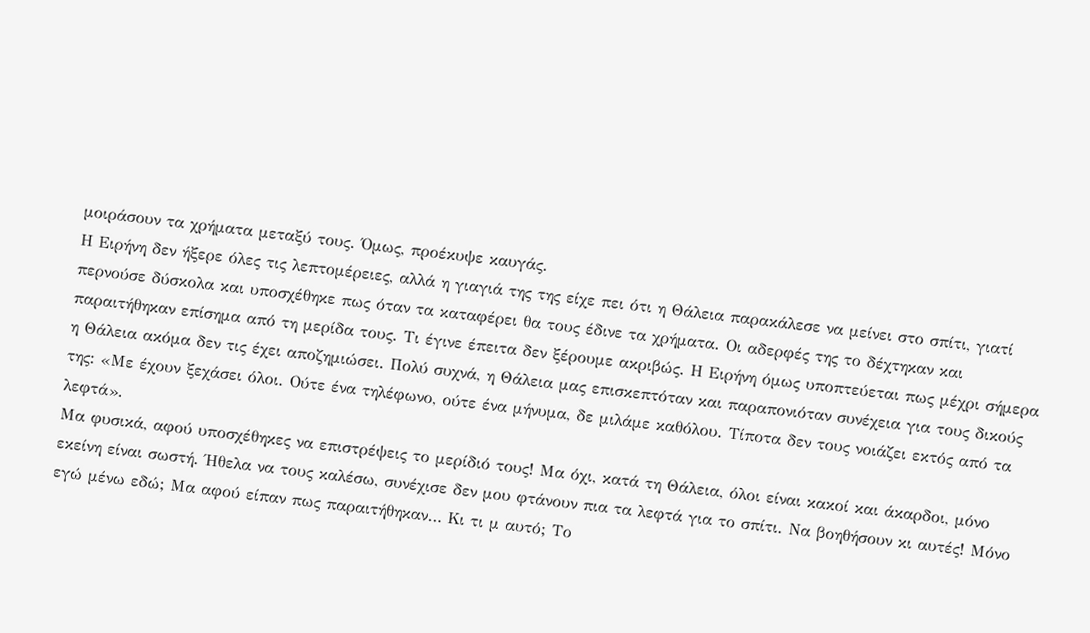μοιράσουν τα χρήματα μεταξύ τους. Όμως, προέκυψε καυγάς.
Η Ειρήνη δεν ήξερε όλες τις λεπτομέρειες, αλλά η γιαγιά της της είχε πει ότι η Θάλεια παρακάλεσε να μείνει στο σπίτι, γιατί περνούσε δύσκολα και υποσχέθηκε πως όταν τα καταφέρει θα τους έδινε τα χρήματα. Οι αδερφές της το δέχτηκαν και παραιτήθηκαν επίσημα από τη μερίδα τους. Τι έγινε έπειτα δεν ξέρουμε ακριβώς. Η Ειρήνη όμως υποπτεύεται πως μέχρι σήμερα η Θάλεια ακόμα δεν τις έχει αποζημιώσει. Πολύ συχνά, η Θάλεια μας επισκεπτόταν και παραπονιόταν συνέχεια για τους δικούς της: «Με έχουν ξεχάσει όλοι. Ούτε ένα τηλέφωνο, ούτε ένα μήνυμα, δε μιλάμε καθόλου. Τίποτα δεν τους νοιάζει εκτός από τα λεφτά».
Μα φυσικά, αφού υποσχέθηκες να επιστρέψεις το μερίδιό τους! Μα όχι, κατά τη Θάλεια, όλοι είναι κακοί και άκαρδοι, μόνο εκείνη είναι σωστή. Ήθελα να τους καλέσω, συνέχισε δεν μου φτάνουν πια τα λεφτά για το σπίτι. Να βοηθήσουν κι αυτές! Μόνο εγώ μένω εδώ; Μα αφού είπαν πως παραιτήθηκαν… Κι τι μ αυτό; Το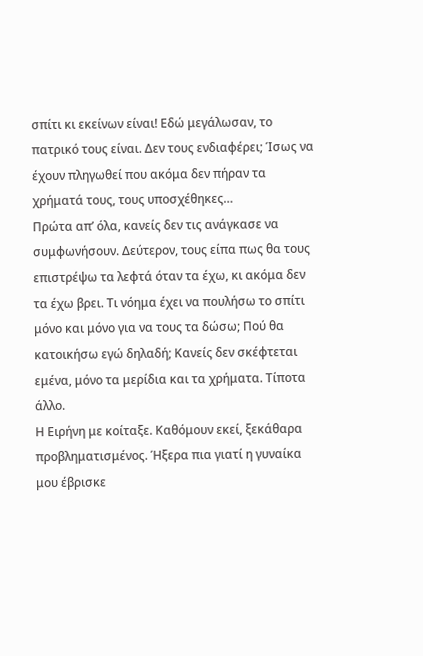σπίτι κι εκείνων είναι! Εδώ μεγάλωσαν, το πατρικό τους είναι. Δεν τους ενδιαφέρει; Ίσως να έχουν πληγωθεί που ακόμα δεν πήραν τα χρήματά τους, τους υποσχέθηκες…
Πρώτα απ’ όλα, κανείς δεν τις ανάγκασε να συμφωνήσουν. Δεύτερον, τους είπα πως θα τους επιστρέψω τα λεφτά όταν τα έχω, κι ακόμα δεν τα έχω βρει. Τι νόημα έχει να πουλήσω το σπίτι μόνο και μόνο για να τους τα δώσω; Πού θα κατοικήσω εγώ δηλαδή; Κανείς δεν σκέφτεται εμένα, μόνο τα μερίδια και τα χρήματα. Τίποτα άλλο.
Η Ειρήνη με κοίταξε. Καθόμουν εκεί, ξεκάθαρα προβληματισμένος. Ήξερα πια γιατί η γυναίκα μου έβρισκε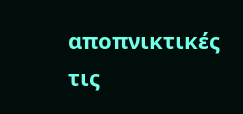αποπνικτικές τις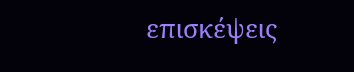επισκέψεις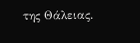της Θάλειας.